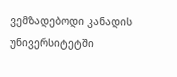ვემზადებოდი კანადის უნივერსიტეტში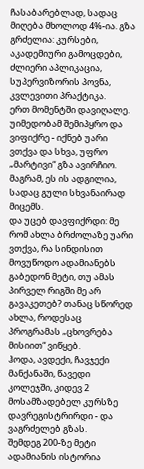ჩასაბარებლად, სადაც მიღება მხოლოდ 4%-ია. გზა გრძელია: კურსები, აკადემიური გამოცდები, ძლიერი აპლიკაცია, სუპერვიზორის პოვნა, კვლევითი პრაქტიკა.
ერთ მომენტში დავიღალე. უიმედობამ შემიპყრო და ვიფიქრე - იქნებ უარი ვთქვა და სხვა, უფრო „მარტივი“ გზა ავირჩიო. მაგრამ, ეს ის ადგილია, სადაც გული სხვანაირად მიცემს.
და უცებ დავფიქრდი: მე რომ ახლა ბრძოლაზე უარი ვთქვა, რა სინდისით მოვუწოდო ადამიანებს გაბედონ მეტი, თუ ამას პირველ რიგში მე არ გავაკეთებ? თანაც სწორედ ახლა, როდესაც პროგრამას „ცხოვრება მისიით“ ვიწყებ.
ჰოდა, ავდექი, ჩავჯექი მანქანაში, წავედი კოლეჯში, კიდევ 2 მოსამზადებელ კურსზე დავრეგისტრირდი - და ვაგრძელებ გზას.
შემდეგ 200-ზე მეტი ადამიანის ისტორია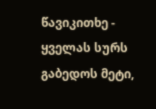წავიკითხე - ყველას სურს გაბედოს მეტი,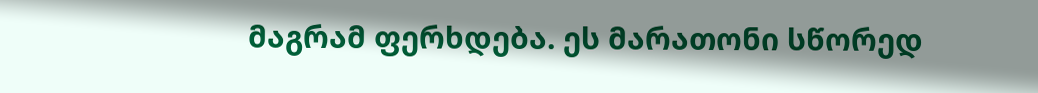მაგრამ ფერხდება. ეს მარათონი სწორედ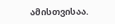ამისთვისაა.